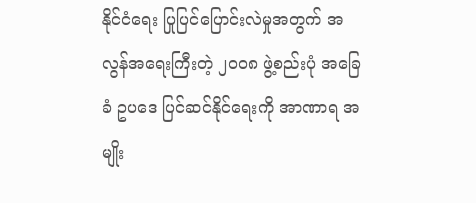နိုင်ငံရေး ပြုပြင်ပြောင်းလဲမှုအတွက် အလွန်အရေးကြီးတဲ့ ၂၀၀၈ ဖွဲ့စည်းပုံ အခြေခံ ဥပဒေ ပြင်ဆင်နိုင်ရေးကို အာဏာရ အမျိုး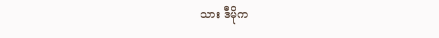သား ဒီမိုက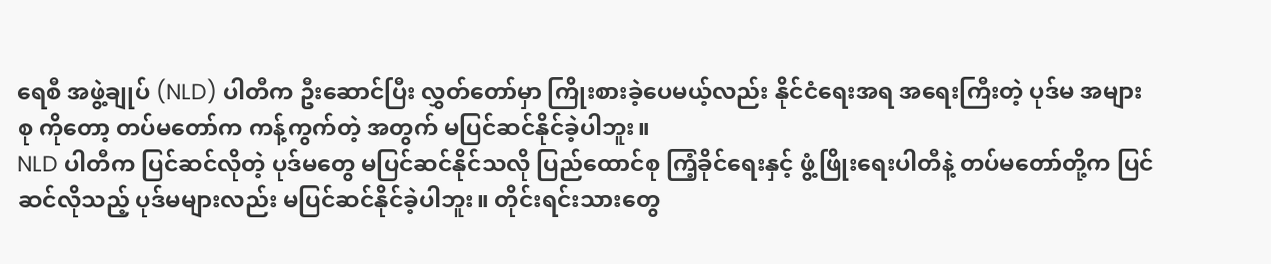ရေစီ အဖွဲ့ချုပ် (NLD) ပါတီက ဦးဆောင်ပြီး လွှတ်တော်မှာ ကြိုးစားခဲ့ပေမယ့်လည်း နိုင်ငံရေးအရ အရေးကြီးတဲ့ ပုဒ်မ အများစု ကိုတော့ တပ်မတော်က ကန့်ကွက်တဲ့ အတွက် မပြင်ဆင်နိုင်ခဲ့ပါဘူး။
NLD ပါတီက ပြင်ဆင်လိုတဲ့ ပုဒ်မတွေ မပြင်ဆင်နိုင်သလို ပြည်ထောင်စု ကြံ့ခိုင်ရေးနှင့် ဖွံ့ဖြိုးရေးပါတီနဲ့ တပ်မတော်တို့က ပြင်ဆင်လိုသည့် ပုဒ်မများလည်း မပြင်ဆင်နိုင်ခဲ့ပါဘူး။ တိုင်းရင်းသားတွေ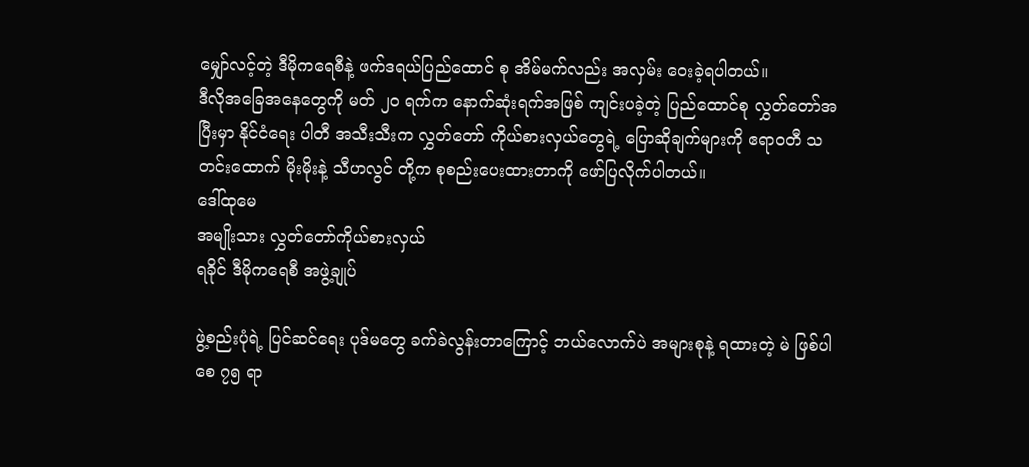မျှော်လင့်တဲ့ ဒီမိုကရေစီနဲ့ ဖက်ဒရယ်ပြည်ထောင် စု အိမ်မက်လည်း အလှမ်း ဝေးခဲ့ရပါတယ်။
ဒီလိုအခြေအနေတွေကို မတ် ၂၀ ရက်က နောက်ဆုံးရက်အဖြစ် ကျင်းပခဲ့တဲ့ ပြည်ထောင်စု လွှတ်တော်အပြီးမှာ နိုင်ငံရေး ပါတီ အသီးသီးက လွှတ်တော် ကိုယ်စားလှယ်တွေရဲ့ ပြောဆိုချက်များကို ဧရာဝတီ သတင်းထောက် မိုးမိုးနဲ့ သီဟလွင် တို့က စုစည်းပေးထားတာကို ဖော်ပြလိုက်ပါတယ်။
ဒေါ်ထုမေ
အမျိုးသား လွှတ်တော်ကိုယ်စားလှယ်
ရခိုင် ဒီမိုကရေစီ အဖွဲ့ချုပ်

ဖွဲ့စည်းပုံရဲ့ ပြင်ဆင်ရေး ပုဒ်မတွေ ခက်ခဲလွန်းတာကြောင့် ဘယ်လောက်ပဲ အများစုနဲ့ ရထားတဲ့ မဲ ဖြစ်ပါစေ ၇၅ ရာ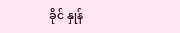ခိုင် နှုန်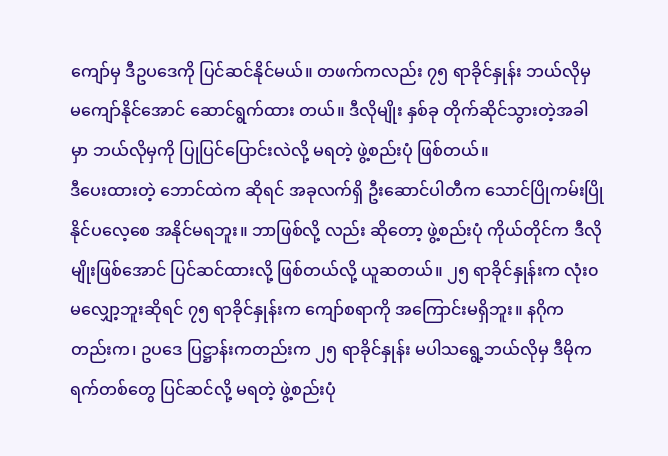ကျော်မှ ဒီဥပဒေကို ပြင်ဆင်နိုင်မယ်။ တဖက်ကလည်း ၇၅ ရာခိုင်နှုန်း ဘယ်လိုမှ မကျော်နိုင်အောင် ဆောင်ရွက်ထား တယ်။ ဒီလိုမျိုး နှစ်ခု တိုက်ဆိုင်သွားတဲ့အခါမှာ ဘယ်လိုမှကို ပြုပြင်ပြောင်းလဲလို့ မရတဲ့ ဖွဲ့စည်းပုံ ဖြစ်တယ်။
ဒီပေးထားတဲ့ ဘောင်ထဲက ဆိုရင် အခုလက်ရှိ ဦးဆောင်ပါတီက သောင်ပြိုကမ်းပြို နိုင်ပလေ့စေ အနိုင်မရဘူး။ ဘာဖြစ်လို့ လည်း ဆိုတော့ ဖွဲ့စည်းပုံ ကိုယ်တိုင်က ဒီလိုမျိုးဖြစ်အောင် ပြင်ဆင်ထားလို့ ဖြစ်တယ်လို့ ယူဆတယ်။ ၂၅ ရာခိုင်နှုန်းက လုံး၀ မလျှော့ဘူးဆိုရင် ၇၅ ရာခိုင်နှုန်းက ကျော်စရာကို အကြောင်းမရှိဘူး။ နဂိုကတည်းက၊ ဥပဒေ ပြဋ္ဌာန်းကတည်းက ၂၅ ရာခိုင်နှုန်း မပါသရွေ့ဘယ်လိုမှ ဒီမိုကရက်တစ်တွေ ပြင်ဆင်လို့ မရတဲ့ ဖွဲ့စည်းပုံ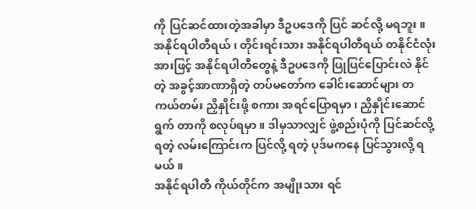ကို ပြင်ဆင်ထားတဲ့အခါမှာ ဒီဥပဒေကို ပြင် ဆင်လို့ မရဘူး။
အနိုင်ရပါတီရယ်၊ တိုင်းရင်းသား အနိုင်ရပါတီရယ် တနိုင်ငံလုံးအားဖြင့် အနိုင်ရပါတီတွေနဲ့ ဒီဥပဒေကို ပြုပြင်ပြောင်းလဲ နိုင် တဲ့ အခွင့်အာဏာရှိတဲ့ တပ်မတော်က ခေါင်းဆောင်များ တကယ်တမ်း ညှိနှိုင်းဖို့ စကား အရင်ပြောရမှာ၊ ညှိနှိုင်းဆောင်ရွက် တာကို စလုပ်ရမှာ။ ဒါမှသာလျှင် ဖွဲ့စည်းပုံကို ပြင်ဆင်လို့ရတဲ့ လမ်းကြောင်းက ပြင်လို့ ရတဲ့ ပုဒ်မကနေ ပြင်သွားလို့ ရမယ်။
အနိုင်ရပါတီ ကိုယ်တိုင်က အမျိုးသား ရင်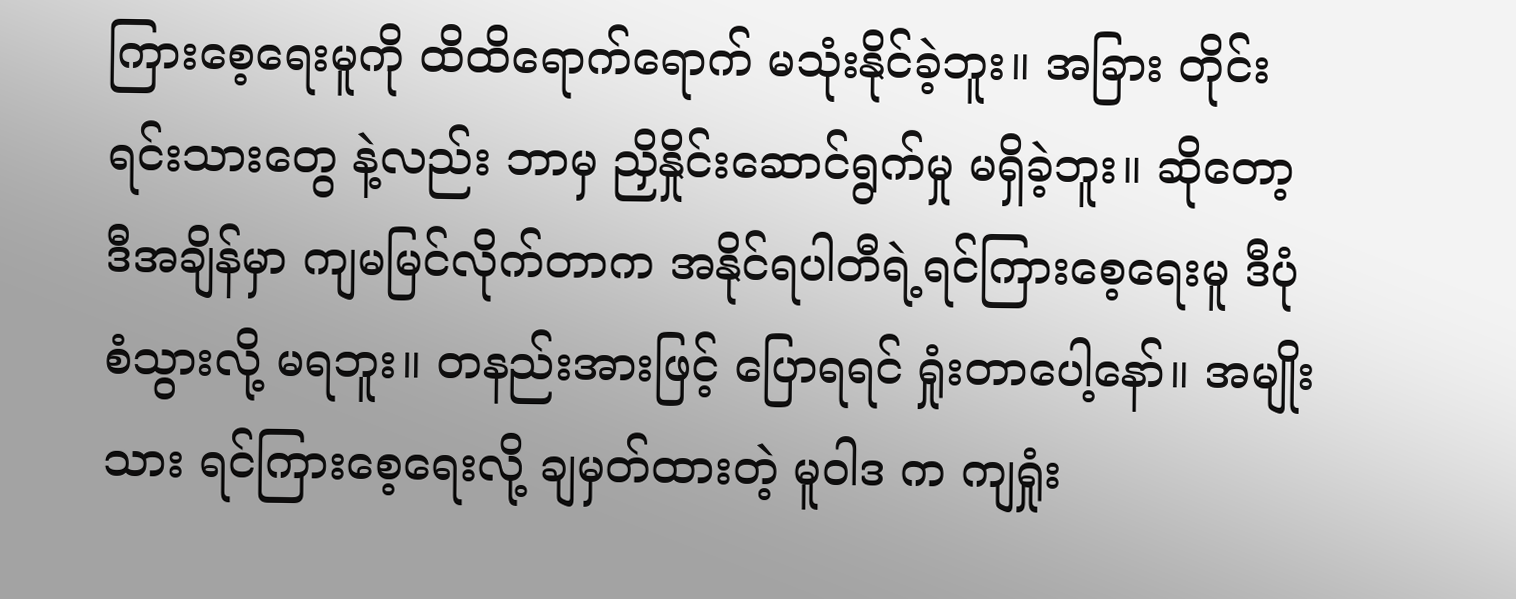ကြားစေ့ရေးမူကို ထိထိရောက်ရောက် မသုံးနိုင်ခဲ့ဘူး။ အခြား တိုင်းရင်းသားတွေ နဲ့လည်း ဘာမှ ညှိနှိုင်းဆောင်ရွက်မှု မရှိခဲ့ဘူး။ ဆိုတော့ ဒီအချိန်မှာ ကျမမြင်လိုက်တာက အနိုင်ရပါတီရဲ့ရင်ကြားစေ့ရေးမူ ဒီပုံစံသွားလို့ မရဘူး။ တနည်းအားဖြင့် ပြောရရင် ရှုံးတာပေါ့နော်။ အမျိုးသား ရင်ကြားစေ့ရေးလို့ ချမှတ်ထားတဲ့ မူဝါဒ က ကျရှုံး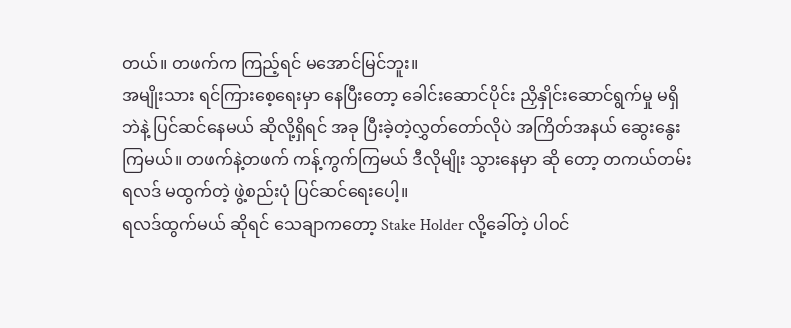တယ်။ တဖက်က ကြည့်ရင် မအောင်မြင်ဘူး။
အမျိုးသား ရင်ကြားစေ့ရေးမှာ နေပြီးတော့ ခေါင်းဆောင်ပိုင်း ညှိနှိုင်းဆောင်ရွက်မှု မရှိဘဲနဲ့ ပြင်ဆင်နေမယ် ဆိုလို့ရှိရင် အခု ပြီးခဲ့တဲ့လွှတ်တော်လိုပဲ အကြိတ်အနယ် ဆွေးနွေးကြမယ်။ တဖက်နဲ့တဖက် ကန့်ကွက်ကြမယ် ဒီလိုမျိုး သွားနေမှာ ဆို တော့ တကယ်တမ်း ရလဒ် မထွက်တဲ့ ဖွဲ့စည်းပုံ ပြင်ဆင်ရေးပေါ့။
ရလဒ်ထွက်မယ် ဆိုရင် သေချာကတော့ Stake Holder လို့ခေါ်တဲ့ ပါဝင်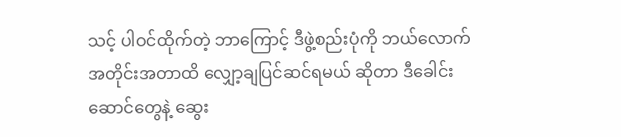သင့် ပါဝင်ထိုက်တဲ့ ဘာကြောင့် ဒီဖွဲ့စည်းပုံကို ဘယ်လောက် အတိုင်းအတာထိ လျှော့ချပြင်ဆင်ရမယ် ဆိုတာ ဒီခေါင်းဆောင်တွေနဲ့ ဆွေး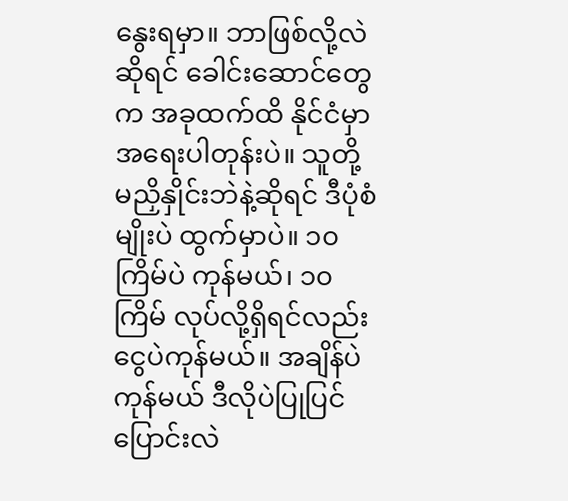နွေးရမှာ။ ဘာဖြစ်လို့လဲဆိုရင် ခေါင်းဆောင်တွေက အခုထက်ထိ နိုင်ငံမှာ အရေးပါတုန်းပဲ။ သူတို့ မညှိနှိုင်းဘဲနဲ့ဆိုရင် ဒီပုံစံမျိုးပဲ ထွက်မှာပဲ။ ၁၀ ကြိမ်ပဲ ကုန်မယ်၊ ၁၀ ကြိမ် လုပ်လို့ရှိရင်လည်း ငွေပဲကုန်မယ်။ အချိန်ပဲကုန်မယ် ဒီလိုပဲပြုပြင်ပြောင်းလဲ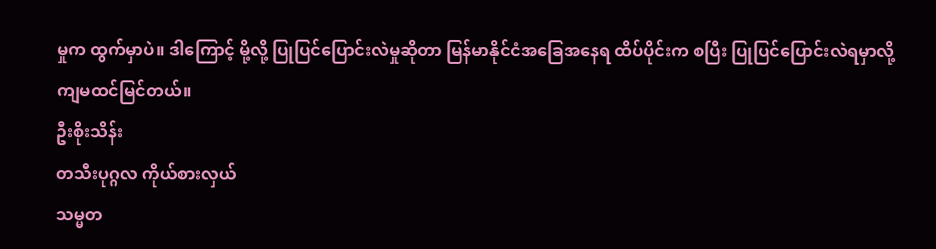မှုက ထွက်မှာပဲ။ ဒါကြောင့် မို့လို့ ပြုပြင်ပြောင်းလဲမှုဆိုတာ မြန်မာနိုင်ငံအခြေအနေရ ထိပ်ပိုင်းက စပြီး ပြုပြင်ပြောင်းလဲရမှာလို့ ကျမထင်မြင်တယ်။
ဦးစိုးသိန်း
တသီးပုဂ္ဂလ ကိုယ်စားလှယ်
သမ္မတ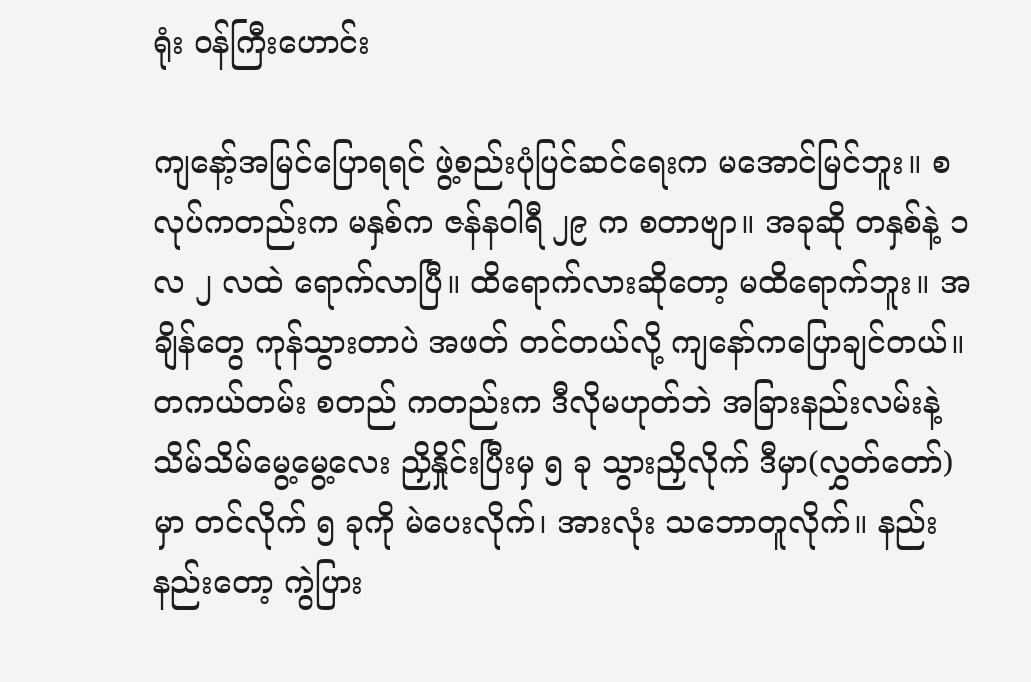ရုံး ဝန်ကြီးဟောင်း

ကျနော့်အမြင်ပြောရရင် ဖွဲ့စည်းပုံပြင်ဆင်ရေးက မအောင်မြင်ဘူး။ စလုပ်ကတည်းက မနှစ်က ဇန်နဝါရီ ၂၉ က စတာဗျာ။ အခုဆို တနှစ်နဲ့ ၁ လ ၂ လထဲ ရောက်လာပြီ။ ထိရောက်လားဆိုတော့ မထိရောက်ဘူး။ အချိန်တွေ ကုန်သွားတာပဲ အဖတ် တင်တယ်လို့ ကျနော်ကပြောချင်တယ်။
တကယ်တမ်း စတည် ကတည်းက ဒီလိုမဟုတ်ဘဲ အခြားနည်းလမ်းနဲ့ သိမ်သိမ်မွေ့မွေ့လေး ညှိနှိုင်းပြီးမှ ၅ ခု သွားညှိလိုက် ဒီမှာ(လွှတ်တော်)မှာ တင်လိုက် ၅ ခုကို မဲပေးလိုက်၊ အားလုံး သဘောတူလိုက်။ နည်းနည်းတော့ ကွဲပြား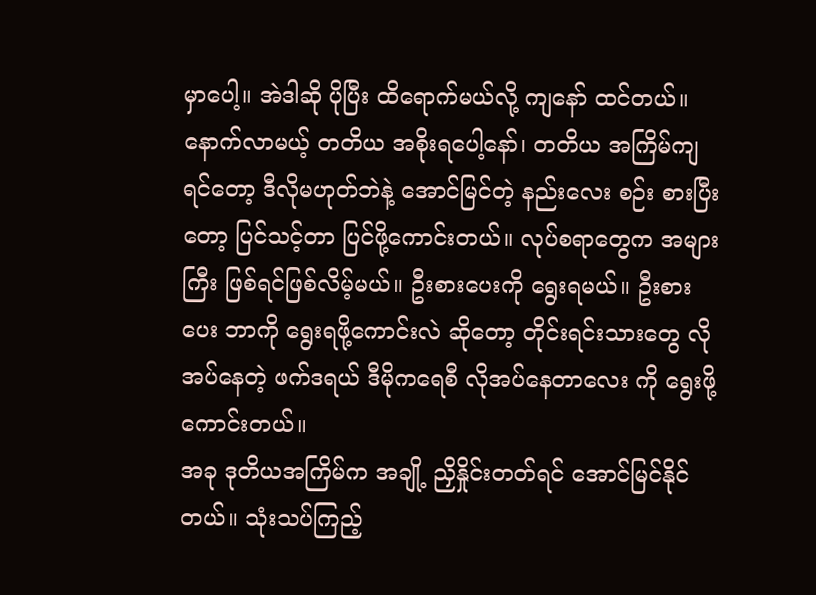မှာပေါ့။ အဲဒါဆို ပိုပြီး ထိရောက်မယ်လို့ ကျနော် ထင်တယ်။
နောက်လာမယ့် တတိယ အစိုးရပေါ့နော်၊ တတိယ အကြိမ်ကျရင်တော့ ဒီလိုမဟုတ်ဘဲနဲ့ အောင်မြင်တဲ့ နည်းလေး စဉ်း စားပြီးတော့ ပြင်သင့်တာ ပြင်ဖို့ကောင်းတယ်။ လုပ်စရာတွေက အများကြီး ဖြစ်ရင်ဖြစ်လိမ့်မယ်။ ဦးစားပေးကို ရွေးရမယ်။ ဦးစားပေး ဘာကို ရွေးရဖို့ကောင်းလဲ ဆိုတော့ တိုင်းရင်းသားတွေ လိုအပ်နေတဲ့ ဖက်ဒရယ် ဒီမိုကရေစီ လိုအပ်နေတာလေး ကို ရွေးဖို့ ကောင်းတယ်။
အခု ဒုတိယအကြိမ်က အချို့ ညှိနှိုင်းတတ်ရင် အောင်မြင်နိုင်တယ်။ သုံးသပ်ကြည့်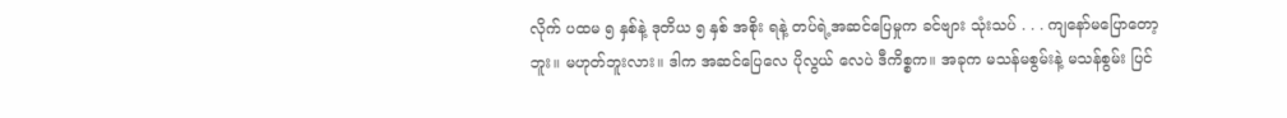လိုက် ပထမ ၅ နှစ်နဲ့ ဒုတိယ ၅ နှစ် အစိုး ရနဲ့ တပ်ရဲ့အဆင်ပြေမှုက ခင်ဗျား သုံးသပ် . . . ကျနော်မပြောတော့ဘူး။ မဟုတ်ဘူးလား။ ဒါက အဆင်ပြေလေ ပိုလွယ် လေပဲ ဒီကိစ္စက။ အခုက မသန်မစွမ်းနဲ့ မသန်စွမ်း ပြင်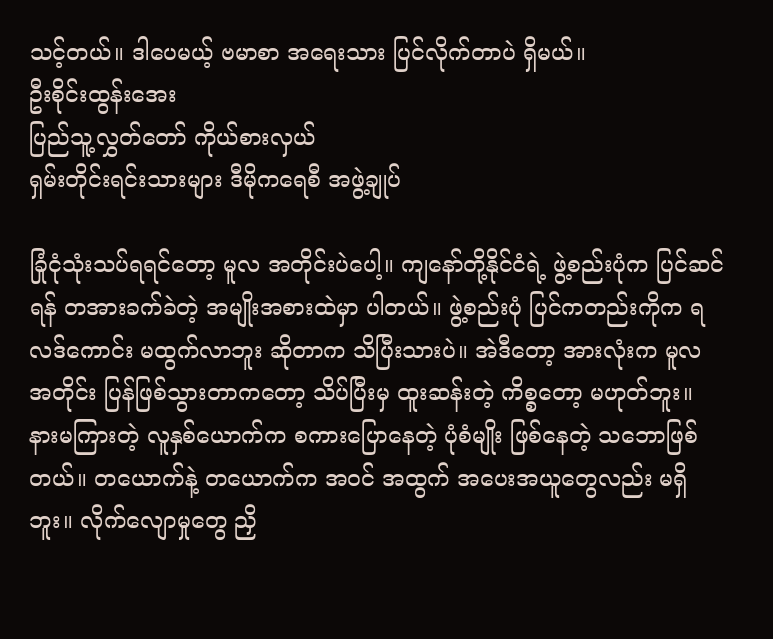သင့်တယ်။ ဒါပေမယ့် ဗမာစာ အရေးသား ပြင်လိုက်တာပဲ ရှိမယ်။
ဦးစိုင်းထွန်းအေး
ပြည်သူ့လွှတ်တော် ကိုယ်စားလှယ်
ရှမ်းတိုင်းရင်းသားများ ဒီမိုကရေစီ အဖွဲ့ချုပ်

ခြုံငုံသုံးသပ်ရရင်တော့ မူလ အတိုင်းပဲပေါ့။ ကျနော်တို့နိုင်ငံရဲ့ ဖွဲ့စည်းပုံက ပြင်ဆင်ရန် တအားခက်ခဲတဲ့ အမျိုးအစားထဲမှာ ပါတယ်။ ဖွဲ့စည်းပုံ ပြင်ကတည်းကိုက ရလဒ်ကောင်း မထွက်လာဘူး ဆိုတာက သိပြီးသားပဲ။ အဲဒီတော့ အားလုံးက မူလ အတိုင်း ပြန်ဖြစ်သွားတာကတော့ သိပ်ပြီးမှ ထူးဆန်းတဲ့ ကိစ္စတော့ မဟုတ်ဘူး။
နားမကြားတဲ့ လူနှစ်ယောက်က စကားပြောနေတဲ့ ပုံစံမျိုး ဖြစ်နေတဲ့ သဘောဖြစ်တယ်။ တယောက်နဲ့ တယောက်က အဝင် အထွက် အပေးအယူတွေလည်း မရှိဘူး။ လိုက်လျောမှုတွေ ညှိ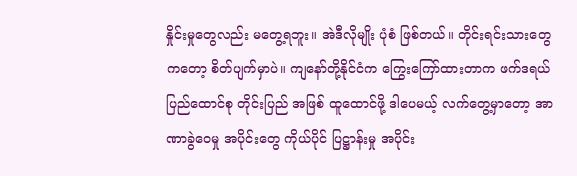နှိုင်းမှုတွေလည်း မတွေ့ရဘူး။ အဲဒီလိုမျိုး ပုံစံ ဖြစ်တယ်။ တိုင်းရင်းသားတွေကတော့ စိတ်ပျက်မှာပဲ။ ကျနော်တို့နိုင်ငံက ကြွေးကြော်ထားတာက ဖက်ဒရယ်ပြည်ထောင်စု တိုင်းပြည် အဖြစ် ထူထောင်ဖို့ ဒါပေမယ့် လက်တွေ့မှာတော့ အာဏာခွဲဝေမှု အပိုင်းတွေ ကိုယ်ပိုင် ပြဋ္ဌာန်းမှု အပိုင်း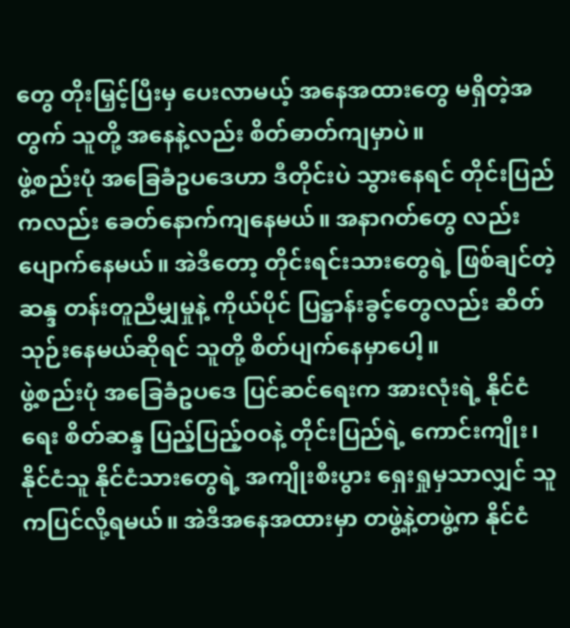တွေ တိုးမြှင့်ပြီးမှ ပေးလာမယ့် အနေအထားတွေ မရှိတဲ့အတွက် သူတို့ အနေနဲ့လည်း စိတ်ဓာတ်ကျမှာပဲ။
ဖွဲ့စည်းပုံ အခြေခံဥပဒေဟာ ဒီတိုင်းပဲ သွားနေရင် တိုင်းပြည်ကလည်း ခေတ်နောက်ကျနေမယ်။ အနာဂတ်တွေ လည်း ပျောက်နေမယ်။ အဲဒီတော့ တိုင်းရင်းသားတွေရဲ့ ဖြစ်ချင်တဲ့ဆန္ဒ တန်းတူညီမျှမှုနဲ့ ကိုယ်ပိုင် ပြဋ္ဌာန်းခွင့်တွေလည်း ဆိတ် သုဉ်းနေမယ်ဆိုရင် သူတို့ စိတ်ပျက်နေမှာပေါ့။
ဖွဲ့စည်းပုံ အခြေခံဥပဒေ ပြင်ဆင်ရေးက အားလုံးရဲ့ နိုင်ငံရေး စိတ်ဆန္ဒ ပြည့်ပြည့်၀၀နဲ့ တိုင်းပြည်ရဲ့ ကောင်းကျိုး၊ နိုင်ငံသူ နိုင်ငံသားတွေရဲ့ အကျိုးစီးပွား ရှေးရှုမှသာလျှင် သူကပြင်လို့ရမယ်။ အဲဒီအနေအထားမှာ တဖွဲ့နဲ့တဖွဲ့က နိုင်ငံ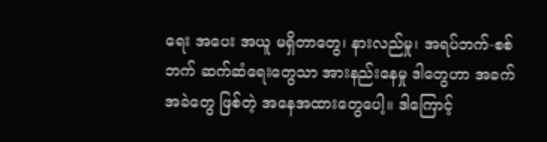ရေး အပေး အယူ မရှိတာတွေ၊ နားလည်မှု၊ အရပ်ဘက်-စစ်ဘက် ဆက်ဆံရေးတွေသာ အားနည်းနေမှု ဒါတွေဟာ အခက် အခဲတွေ ဖြစ်တဲ့ အနေအထားတွေပေါ့။ ဒါကြောင့်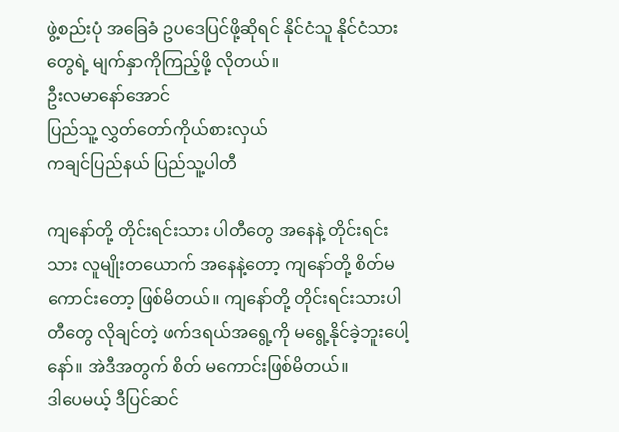ဖွဲ့စည်းပုံ အခြေခံ ဥပဒေပြင်ဖို့ဆိုရင် နိုင်ငံသူ နိုင်ငံသားတွေရဲ့ မျက်နှာကိုကြည့်ဖို့ လိုတယ်။
ဦးလမာနော်အောင်
ပြည်သူ့ လွှတ်တော်ကိုယ်စားလှယ်
ကချင်ပြည်နယ် ပြည်သူ့ပါတီ

ကျနော်တို့ တိုင်းရင်းသား ပါတီတွေ အနေနဲ့ တိုင်းရင်းသား လူမျိုးတယောက် အနေနဲ့တော့ ကျနော်တို့ စိတ်မကောင်းတော့ ဖြစ်မိတယ်။ ကျနော်တို့ တိုင်းရင်းသားပါတီတွေ လိုချင်တဲ့ ဖက်ဒရယ်အရွေ့ကို မရွေ့နိုင်ခဲ့ဘူးပေါ့နော်။ အဲဒီအတွက် စိတ် မကောင်းဖြစ်မိတယ်။
ဒါပေမယ့် ဒီပြင်ဆင်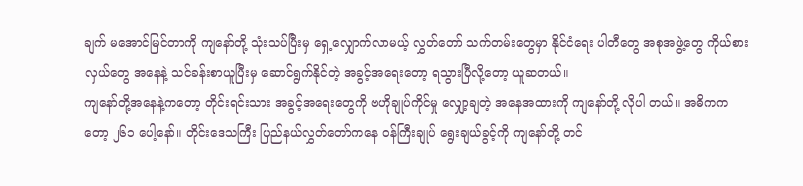ချက် မအောင်မြင်တာကို ကျနော်တို့ သုံးသပ်ပြီးမှ ရှေ့လျှောက်လာမယ့် လွှတ်တော် သက်တမ်းတွေမှာ နိုင်ငံရေး ပါတီတွေ အစုအဖွဲ့တွေ ကိုယ်စားလှယ်တွေ အနေနဲ့ သင်ခန်းစာယူပြီးမှ ဆောင်ရွက်နိုင်တဲ့ အခွင့်အရေးတော့ ရသွားပြီလို့တော့ ယူဆတယ်။
ကျနော်တို့အနေနဲ့ကတော့ တိုင်းရင်းသား အခွင့်အရေးတွေကို ဗဟိုချုပ်ကိုင်မှု လျှော့ချတဲ့ အနေအထားကို ကျနော်တို့ လိုပါ တယ်။ အဓိကကတော့ ၂၆၁ ပေါ့နော်။ တိုင်းဒေသကြီး ပြည်နယ်လွှတ်တော်ကနေ ဝန်ကြီးချုပ် ရွေးချယ်ခွင့်ကို ကျနော်တို့ တင်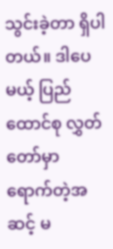သွင်းခဲ့တာ ရှိပါတယ်။ ဒါပေမယ့် ပြည်ထောင်စု လွှတ်တော်မှာ ရောက်တဲ့အဆင့် မ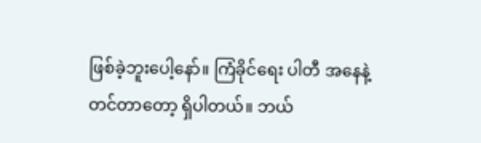ဖြစ်ခဲ့ဘူးပေါ့နော်။ ကြံခိုင်ရေး ပါတီ အနေနဲ့ တင်တာတော့ ရှိပါတယ်။ ဘယ်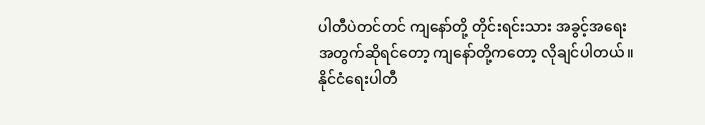ပါတီပဲတင်တင် ကျနော်တို့ တိုင်းရင်းသား အခွင့်အရေး အတွက်ဆိုရင်တော့ ကျနော်တို့ကတော့ လိုချင်ပါတယ်။
နိုင်ငံရေးပါတီ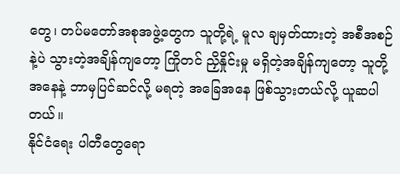တွေ၊ တပ်မတော်အစုအဖွဲ့တွေက သူတို့ရဲ့ မူလ ချမှတ်ထားတဲ့ အစီအစဉ်နဲ့ပဲ သွားတဲ့အချိန်ကျတော့ ကြိုတင် ညှိနှိုင်းမှု မရှိတဲ့အချိန်ကျတော့ သူတို့အနေနဲ့ ဘာမှပြင်ဆင်လို့ မရတဲ့ အခြေအနေ ဖြစ်သွားတယ်လို့ ယူဆပါတယ်။
နိုင်ငံရေး ပါတီတွေရော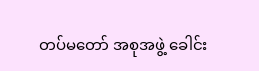တပ်မတော် အစုအဖွဲ့ ခေါင်း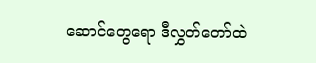ဆောင်တွေရော ဒီလွှတ်တော်ထဲ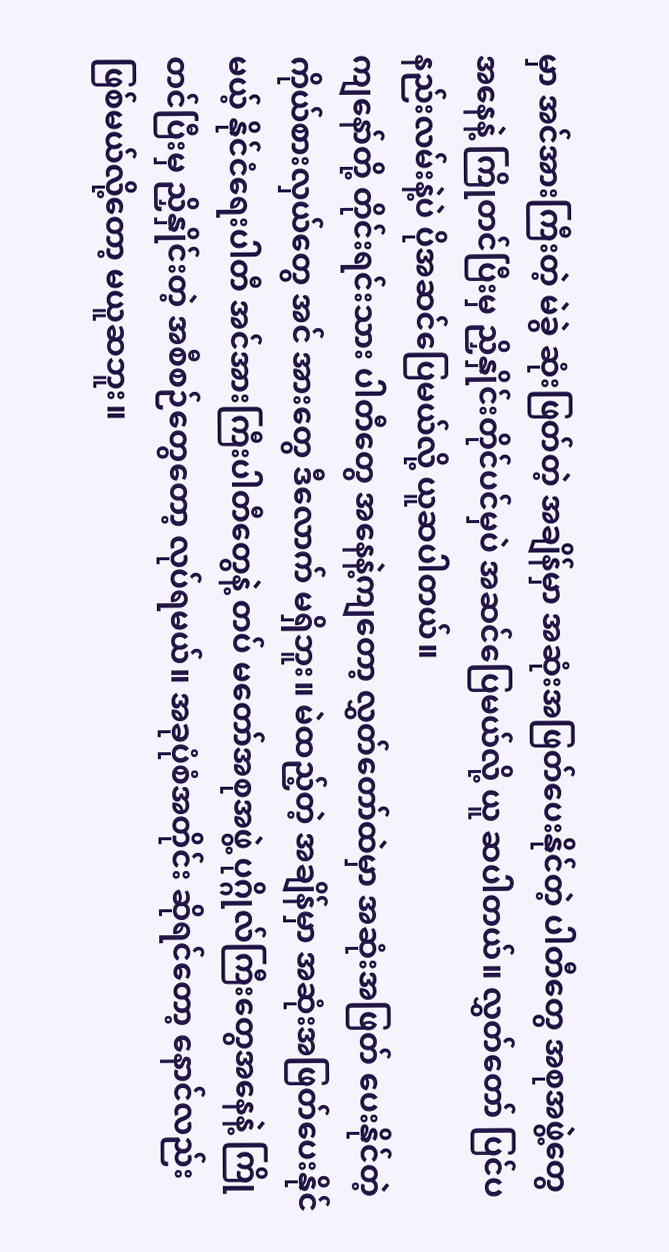မှာ အင်အားကြီးတဲ့ မဲခွဲ ဆုံးဖြတ်တဲ့ အချိန်မှာ အဆုံးအဖြတ်ပေးနိုင်တဲ့ ပါတီတွေ အစုအဖွဲ့တွေ အနေနဲ့ ကြိုတင်ပြီးမှ ညှိနှိုင်းတိုင်ပင်မှပဲ အဆင်ပြေမယ်လို့ ယူ ဆပါတယ်။ လွှတ်တော် ပြင်ပနည်းလမ်းနဲ့ပဲ ပိုအဆင်ပြေမယ်လို့ ယူဆပါတယ်။
ကျနော်တို့ တိုင်းရင်းသား ပါတီတွေ အနေနဲ့ကျတော့ လွှတ်တော်ထဲမှာ အဆုံးအဖြတ် ပေးနိုင်တဲ့ ကိုယ်စားလှယ်တွေ အင် အားတွေ ဒီလောက် မရှိဘူး။ မဲထည့်တဲ့ အချိန်မှာ အဆုံးအဖြတ်ပေးနိုင်မယ့် နိုင်ငံရေးပါတီ အင်အားကြီးပါတီတွေနဲ့ တပ် မတော်အစုအဖွဲ့ ပုဂ္ဂိုလ်ကြီးတွေအနေနဲ့ ကြိုတင်ပြီးမှ ညှိနှိုင်းတဲ့ အစီစဉ်တွေတော့ လုပ်ရမယ်။ အခုပုံစံအတိုင်း ဆိုရင်တော့ နောင်လည်း ဖြစ်မယ်လို့တော့ မယူဆဘူး။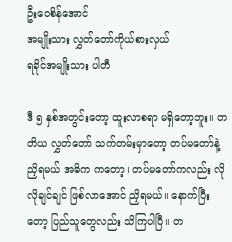ဦးဝေစိန်အောင်
အမျိုးသား လွှတ်တော်ကိုယ်စားလှယ်
ရခိုင်အမျိုးသား ပါတီ

ဒီ ၅ နှစ်အတွင်းတော့ ထူးလာစရာ မရှိတော့ဘူး။ တတိယ လွှတ်တော် သက်တမ်းမှာတော့ တပ်မတော်နဲ့ ညှိရမယ် အဓိက ကတော့၊ တပ်မတော်ကလည်း လိုလိုချင်ချင် ဖြစ်လာအောင် ညှိရမယ်။ နောက်ပြီးတော့ ပြည်သူတွေလည်း သိကြပါပြီ။ တ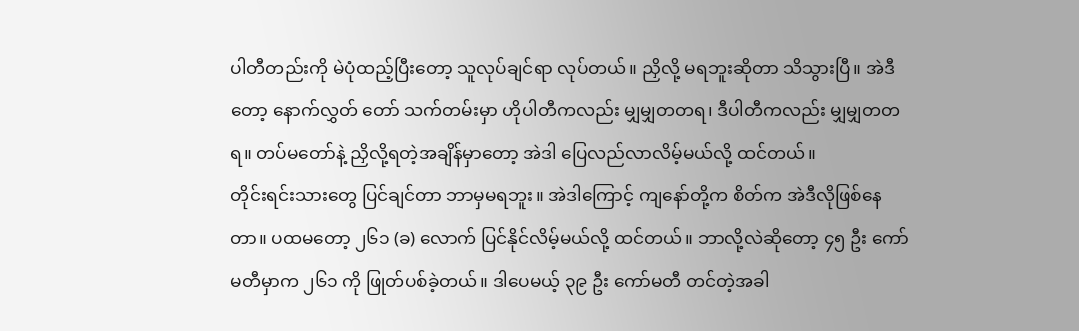ပါတီတည်းကို မဲပုံထည့်ပြီးတော့ သူလုပ်ချင်ရာ လုပ်တယ်။ ညှိလို့ မရဘူးဆိုတာ သိသွားပြီ။ အဲဒီတော့ နောက်လွှတ် တော် သက်တမ်းမှာ ဟိုပါတီကလည်း မျှမျှတတရ၊ ဒီပါတီကလည်း မျှမျှတတရ။ တပ်မတော်နဲ့ ညှိလို့ရတဲ့အချိန်မှာတော့ အဲဒါ ပြေလည်လာလိမ့်မယ်လို့ ထင်တယ်။
တိုင်းရင်းသားတွေ ပြင်ချင်တာ ဘာမှမရဘူး။ အဲဒါကြောင့် ကျနော်တို့က စိတ်က အဲဒီလိုဖြစ်နေတာ။ ပထမတော့ ၂၆၁ (ခ) လောက် ပြင်နိုင်လိမ့်မယ်လို့ ထင်တယ်။ ဘာလို့လဲဆိုတော့ ၄၅ ဦး ကော်မတီမှာက ၂၆၁ ကို ဖြုတ်ပစ်ခဲ့တယ်။ ဒါပေမယ့် ၃၉ ဦး ကော်မတီ တင်တဲ့အခါ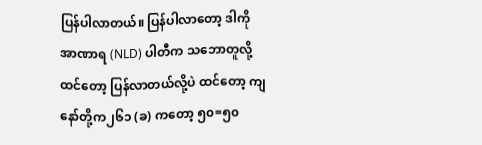ပြန်ပါလာတယ်။ ပြန်ပါလာတော့ ဒါကို အာဏာရ (NLD) ပါတီက သဘောတူလို့ထင်တော့ ပြန်လာတယ်လို့ပဲ ထင်တော့ ကျနော်တို့က၂၆၁ (ခ) ကတော့ ၅၀=၅၀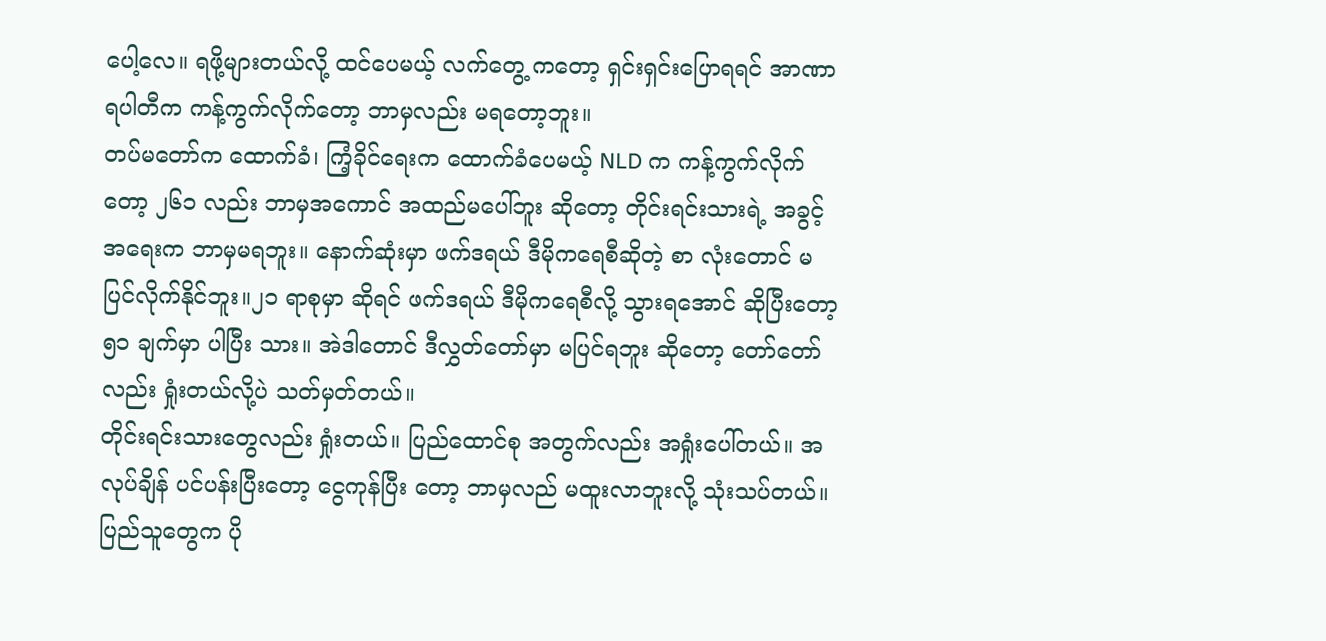ပေါ့လေ။ ရဖို့များတယ်လို့ ထင်ပေမယ့် လက်တွေ့ ကတော့ ရှင်းရှင်းပြောရရင် အာဏာရပါတီက ကန့်ကွက်လိုက်တော့ ဘာမှလည်း မရတော့ဘူး။
တပ်မတော်က ထောက်ခံ၊ ကြံ့ခိုင်ရေးက ထောက်ခံပေမယ့် NLD က ကန့်ကွက်လိုက်တော့ ၂၆၁ လည်း ဘာမှအကောင် အထည်မပေါ်ဘူး ဆိုတော့ တိုင်းရင်းသားရဲ့ အခွင့်အရေးက ဘာမှမရဘူး။ နောက်ဆုံးမှာ ဖက်ဒရယ် ဒီမိုကရေစီဆိုတဲ့ စာ လုံးတောင် မပြင်လိုက်နိုင်ဘူး။၂၁ ရာစုမှာ ဆိုရင် ဖက်ဒရယ် ဒီမိုကရေစီလို့ သွားရအောင် ဆိုပြီးတော့ ၅၁ ချက်မှာ ပါပြီး သား။ အဲဒါတောင် ဒီလွှတ်တော်မှာ မပြင်ရဘူး ဆိုတော့ တော်တော်လည်း ရှုံးတယ်လို့ပဲ သတ်မှတ်တယ်။
တိုင်းရင်းသားတွေလည်း ရှုံးတယ်။ ပြည်ထောင်စု အတွက်လည်း အရှုံးပေါ်တယ်။ အလုပ်ချိန် ပင်ပန်းပြီးတော့ ငွေကုန်ပြီး တော့ ဘာမှလည် မထူးလာဘူးလို့ သုံးသပ်တယ်။ ပြည်သူတွေက ပို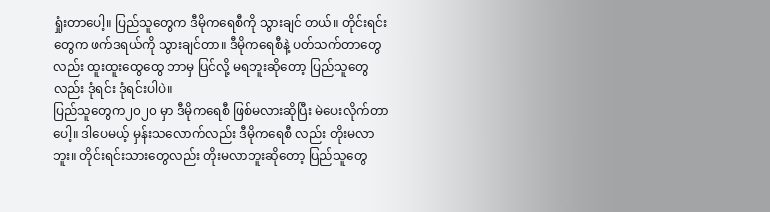ရှုံးတာပေါ့။ ပြည်သူတွေက ဒီမိုကရေစီကို သွားချင် တယ်။ တိုင်းရင်းတွေက ဖက်ဒရယ်ကို သွားချင်တာ။ ဒီမိုကရေစီနဲ့ ပတ်သက်တာတွေလည်း ထူးထူးထွေထွေ ဘာမှ ပြင်လို့ မရဘူးဆိုတော့ ပြည်သူတွေလည်း ဒုံရင်း ဒုံရင်းပါပဲ။
ပြည်သူတွေက၂၀၂၀ မှာ ဒီမိုကရေစီ ဖြစ်မလားဆိုပြီး မဲပေးလိုက်တာပေါ့။ ဒါပေမယ့် မှန်းသလောက်လည်း ဒီမိုကရေစီ လည်း တိုးမလာဘူး။ တိုင်းရင်းသားတွေလည်း တိုးမလာဘူးဆိုတော့ ပြည်သူတွေ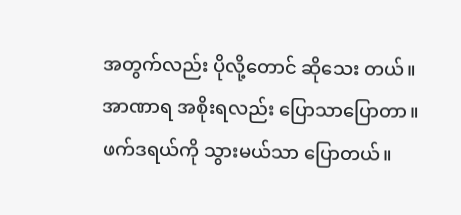အတွက်လည်း ပိုလို့တောင် ဆိုသေး တယ်။
အာဏာရ အစိုးရလည်း ပြောသာပြောတာ။ ဖက်ဒရယ်ကို သွားမယ်သာ ပြောတယ်။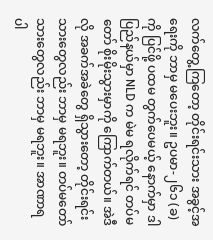လက်တွေ့ကြတော့ တိုင်းရင်းသား အခွင့်အရေးကို ဘာမှ မပေးဘူး။ ဥပမာ-၂၆၁ (ခ)ကို ပြင်ဖို့ ပထမ တွက်ပေမယ့် နောက်မှာ ဒါ ပြည်နယ်မှာ NLD က မဲမ ရလိုက်ရင် တပ်မတော် စိုးမိုးသွားမှာကို ကြောက်တယ်။ အဲဒီလို အခက်အခဲတွေ ရှိသွားတော့ တိုင်းရင်းသားတွေလည်း ဘာမှ မရဘူး။ တပ်မတော်သားတွေလည်း ဘာမှ မရဘူး။ အာဏာရပါ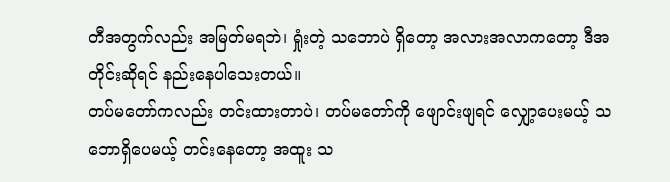တီအတွက်လည်း အမြတ်မရဘဲ၊ ရှုံးတဲ့ သဘောပဲ ရှိတော့ အလားအလာကတော့ ဒီအတိုင်းဆိုရင် နည်းနေပါသေးတယ်။
တပ်မတော်ကလည်း တင်းထားတာပဲ၊ တပ်မတော်ကို ဖျောင်းဖျရင် လျှော့ပေးမယ့် သဘောရှိပေမယ့် တင်းနေတော့ အထူး သ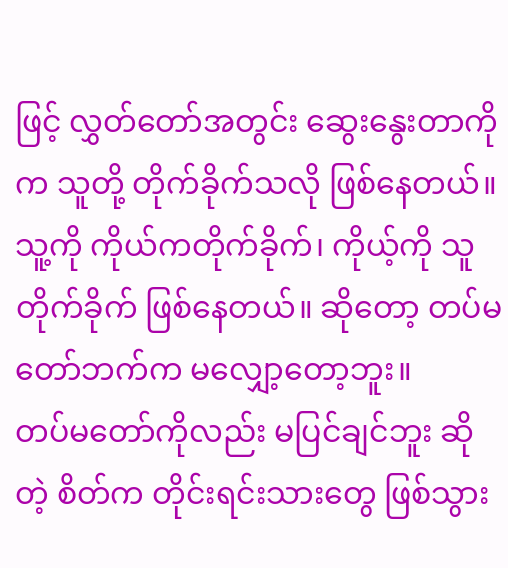ဖြင့် လွှတ်တော်အတွင်း ဆွေးနွေးတာကိုက သူတို့ တိုက်ခိုက်သလို ဖြစ်နေတယ်။ သူ့ကို ကိုယ်ကတိုက်ခိုက်၊ ကိုယ့်ကို သူ တိုက်ခိုက် ဖြစ်နေတယ်။ ဆိုတော့ တပ်မတော်ဘက်က မလျှော့တော့ဘူး။
တပ်မတော်ကိုလည်း မပြင်ချင်ဘူး ဆိုတဲ့ စိတ်က တိုင်းရင်းသားတွေ ဖြစ်သွား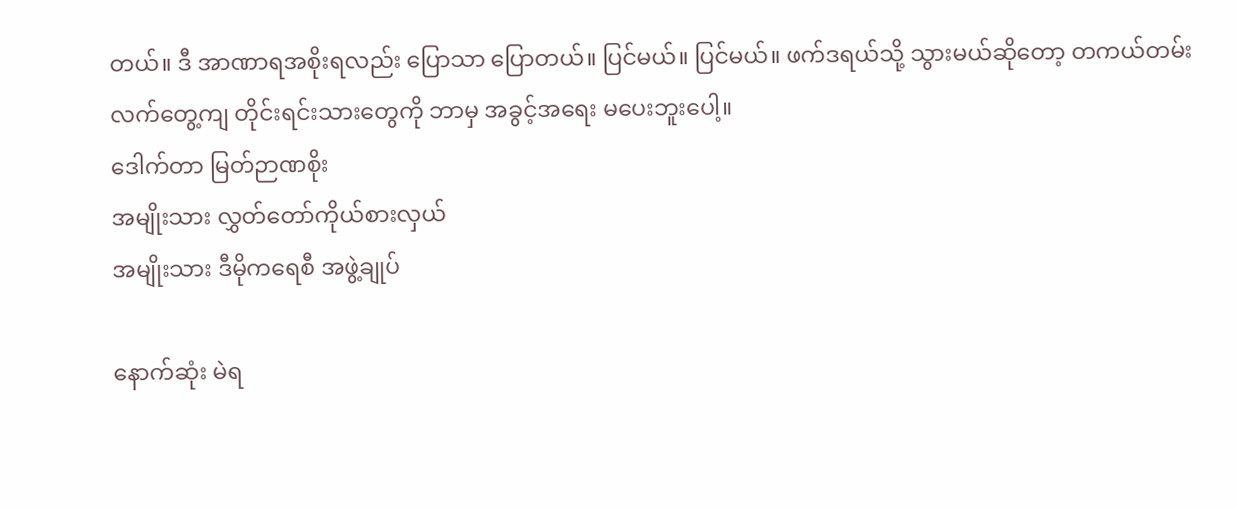တယ်။ ဒီ အာဏာရအစိုးရလည်း ပြောသာ ပြောတယ်။ ပြင်မယ်။ ပြင်မယ်။ ဖက်ဒရယ်သို့ သွားမယ်ဆိုတော့ တကယ်တမ်း လက်တွေ့ကျ တိုင်းရင်းသားတွေကို ဘာမှ အခွင့်အရေး မပေးဘူးပေါ့။
ဒေါက်တာ မြတ်ဉာဏစိုး
အမျိုးသား လွှတ်တော်ကိုယ်စားလှယ်
အမျိုးသား ဒီမိုကရေစီ အဖွဲ့ချုပ်

နောက်ဆုံး မဲရ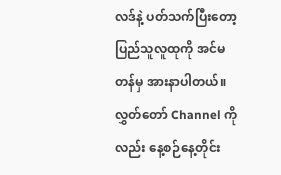လဒ်နဲ့ ပတ်သက်ပြီးတော့ ပြည်သူလူထုကို အင်မတန်မှ အားနာပါတယ်။ လွှတ်တော် Channel ကိုလည်း နေ့စဉ်နေ့တိုင်း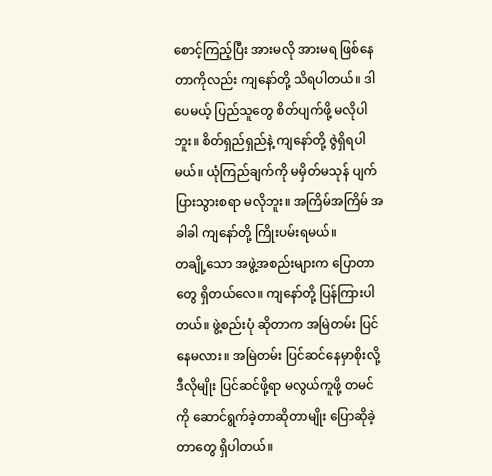စောင့်ကြည့်ပြီး အားမလို အားမရ ဖြစ်နေတာကိုလည်း ကျနော်တို့ သိရပါတယ်။ ဒါပေမယ့် ပြည်သူတွေ စိတ်ပျက်ဖို့ မလိုပါဘူး။ စိတ်ရှည်ရှည်နဲ့ ကျနော်တို့ ဇွဲရှိရပါမယ်။ ယုံကြည်ချက်ကို မမှိတ်မသုန် ပျက်ပြားသွားစရာ မလိုဘူး။ အကြိမ်အကြိမ် အခါခါ ကျနော်တို့ ကြိုးပမ်းရမယ်။
တချို့သော အဖွဲ့အစည်းများက ပြောတာတွေ ရှိတယ်လေ။ ကျနော်တို့ ပြန်ကြားပါတယ်။ ဖွဲ့စည်းပုံ ဆိုတာက အမြဲတမ်း ပြင်နေမလား။ အမြဲတမ်း ပြင်ဆင်နေမှာစိုးလို့ ဒီလိုမျိုး ပြင်ဆင်ဖို့ရာ မလွယ်ကူဖို့ တမင်ကို ဆောင်ရွက်ခဲ့တာဆိုတာမျိုး ပြောဆိုခဲ့တာတွေ ရှိပါတယ်။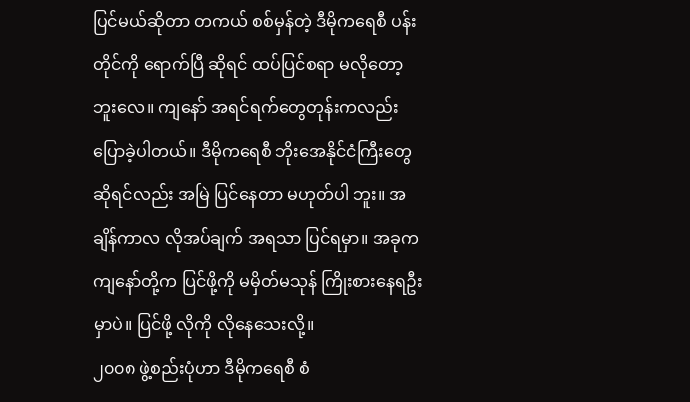ပြင်မယ်ဆိုတာ တကယ် စစ်မှန်တဲ့ ဒီမိုကရေစီ ပန်းတိုင်ကို ရောက်ပြီ ဆိုရင် ထပ်ပြင်စရာ မလိုတော့ဘူးလေ။ ကျနော် အရင်ရက်တွေတုန်းကလည်း ပြောခဲ့ပါတယ်။ ဒီမိုကရေစီ ဘိုးအေနိုင်ငံကြီးတွေ ဆိုရင်လည်း အမြဲ ပြင်နေတာ မဟုတ်ပါ ဘူး။ အချိန်ကာလ လိုအပ်ချက် အရသာ ပြင်ရမှာ။ အခုက ကျနော်တို့က ပြင်ဖို့ကို မမှိတ်မသုန် ကြိုးစားနေရဦးမှာပဲ။ ပြင်ဖို့ လိုကို လိုနေသေးလို့။
၂၀၀၈ ဖွဲ့စည်းပုံဟာ ဒီမိုကရေစီ စံ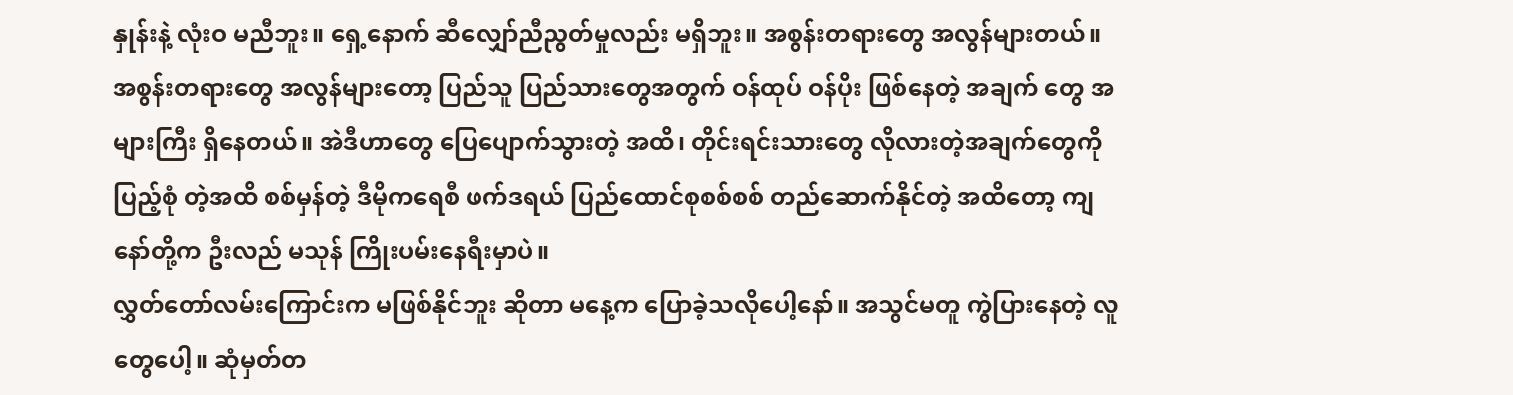နှုန်းနဲ့ လုံးဝ မညီဘူး။ ရှေ့နောက် ဆီလျှော်ညီညွတ်မှုလည်း မရှိဘူး။ အစွန်းတရားတွေ အလွန်များတယ်။ အစွန်းတရားတွေ အလွန်များတော့ ပြည်သူ ပြည်သားတွေအတွက် ဝန်ထုပ် ဝန်ပိုး ဖြစ်နေတဲ့ အချက် တွေ အများကြီး ရှိနေတယ်။ အဲဒီဟာတွေ ပြေပျောက်သွားတဲ့ အထိ၊ တိုင်းရင်းသားတွေ လိုလားတဲ့အချက်တွေကို ပြည့်စုံ တဲ့အထိ စစ်မှန်တဲ့ ဒီမိုကရေစီ ဖက်ဒရယ် ပြည်ထောင်စုစစ်စစ် တည်ဆောက်နိုင်တဲ့ အထိတော့ ကျနော်တို့က ဦးလည် မသုန် ကြိုးပမ်းနေရီးမှာပဲ။
လွှတ်တော်လမ်းကြောင်းက မဖြစ်နိုင်ဘူး ဆိုတာ မနေ့က ပြောခဲ့သလိုပေါ့နော်။ အသွင်မတူ ကွဲပြားနေတဲ့ လူတွေပေါ့။ ဆုံမှတ်တ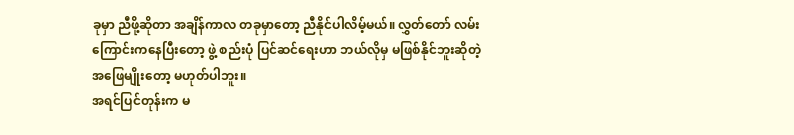ခုမှာ ညီဖို့ဆိုတာ အချိန်ကာလ တခုမှာတော့ ညီနိုင်ပါလိမ့်မယ်။ လွှတ်တော် လမ်းကြောင်းကနေပြီးတော့ ဖွဲ့ စည်းပုံ ပြင်ဆင်ရေးဟာ ဘယ်လိုမှ မဖြစ်နိုင်ဘူးဆိုတဲ့ အဖြေမျိုးတော့ မဟုတ်ပါဘူး။
အရင်ပြင်တုန်းက မ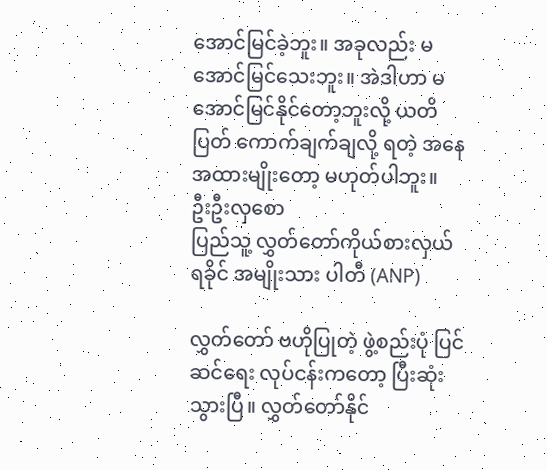အောင်မြင်ခဲ့ဘူး။ အခုလည်း မအောင်မြင်သေးဘူး။ အဲဒါဟာ မအောင်မြင်နိုင်တော့ဘူးလို့ ယတိပြတ် ကောက်ချက်ချလို့ ရတဲ့ အနေအထားမျိုးတော့ မဟုတ်ပါဘူး။
ဦးဦးလှစော
ပြည်သူ့ လွှတ်တော်ကိုယ်စားလှယ်
ရခိုင် အမျိုးသား ပါတီ (ANP)

လွှတ်တော် ဗဟိုပြုတဲ့ ဖွဲ့စည်းပုံ ပြင်ဆင်ရေး လုပ်ငန်းကတော့ ပြီးဆုံးသွားပြီ။ လွှတ်တော်နိုင်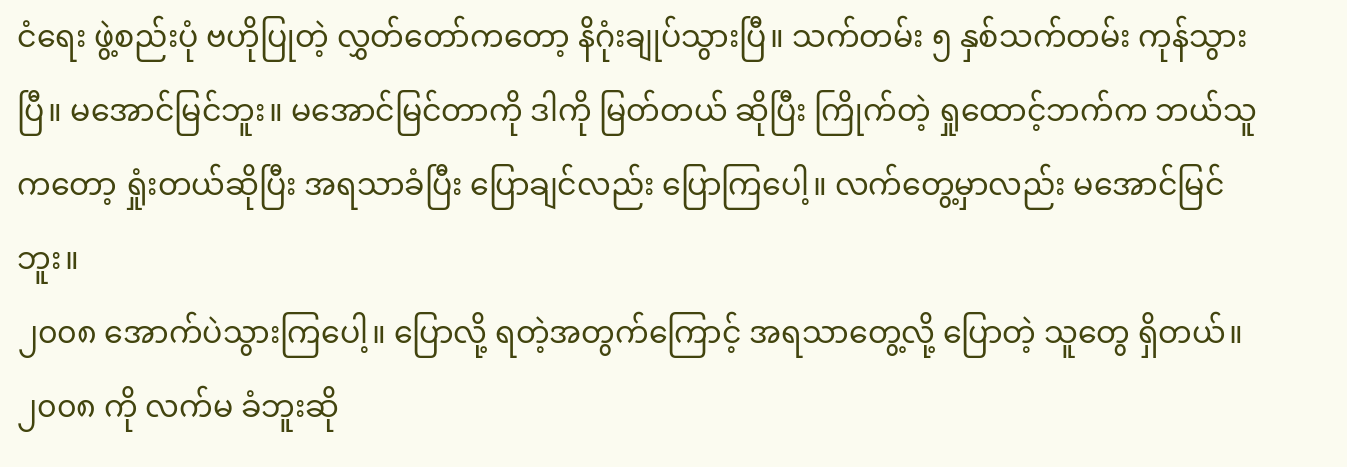ငံရေး ဖွဲ့စည်းပုံ ဗဟိုပြုတဲ့ လွှတ်တော်ကတော့ နိဂုံးချုပ်သွားပြီ။ သက်တမ်း ၅ နှစ်သက်တမ်း ကုန်သွားပြီ။ မအောင်မြင်ဘူး။ မအောင်မြင်တာကို ဒါကို မြတ်တယ် ဆိုပြီး ကြိုက်တဲ့ ရှုထောင့်ဘက်က ဘယ်သူကတော့ ရှုံးတယ်ဆိုပြီး အရသာခံပြီး ပြောချင်လည်း ပြောကြပေါ့။ လက်တွေ့မှာလည်း မအောင်မြင်ဘူး။
၂၀၀၈ အောက်ပဲသွားကြပေါ့။ ပြောလို့ ရတဲ့အတွက်ကြောင့် အရသာတွေ့လို့ ပြောတဲ့ သူတွေ ရှိတယ်။ ၂၀၀၈ ကို လက်မ ခံဘူးဆို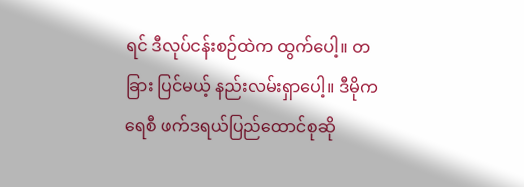ရင် ဒီလုပ်ငန်းစဉ်ထဲက ထွက်ပေါ့။ တခြား ပြင်မယ့် နည်းလမ်းရှာပေါ့။ ဒီမိုကရေစီ ဖက်ဒရယ်ပြည်ထောင်စုဆို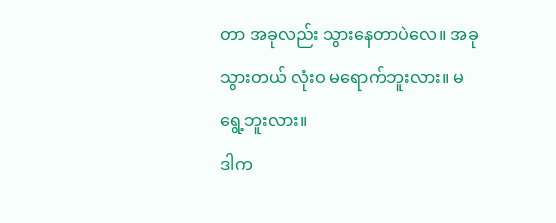တာ အခုလည်း သွားနေတာပဲလေ။ အခု သွားတယ် လုံးဝ မရောက်ဘူးလား။ မရွေ့ဘူးလား။
ဒါက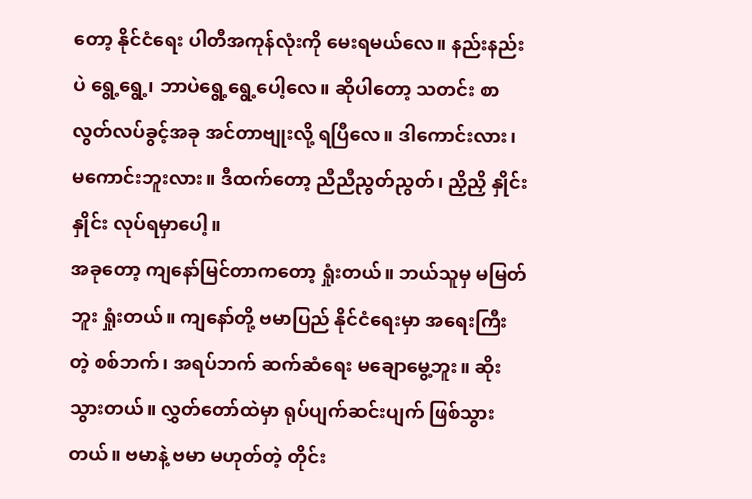တော့ နိုင်ငံရေး ပါတီအကုန်လုံးကို မေးရမယ်လေ။ နည်းနည်းပဲ ရွေ့ရွေ့၊ ဘာပဲရွေ့ရွေ့ပေါ့လေ။ ဆိုပါတော့ သတင်း စာ လွတ်လပ်ခွင့်အခု အင်တာဗျုးလို့ ရပြီလေ။ ဒါကောင်းလား၊ မကောင်းဘူးလား။ ဒီထက်တော့ ညီညီညွတ်ညွတ်၊ ညှိညှိ နှိုင်းနှိုင်း လုပ်ရမှာပေါ့။
အခုတော့ ကျနော်မြင်တာကတော့ ရှုံးတယ်။ ဘယ်သူမှ မမြတ်ဘူး ရှုံးတယ်။ ကျနော်တို့ ဗမာပြည် နိုင်ငံရေးမှာ အရေးကြီး တဲ့ စစ်ဘက်၊ အရပ်ဘက် ဆက်ဆံရေး မချောမွေ့ဘူး။ ဆိုးသွားတယ်။ လွှတ်တော်ထဲမှာ ရုပ်ပျက်ဆင်းပျက် ဖြစ်သွားတယ်။ ဗမာနဲ့ ဗမာ မဟုတ်တဲ့ တိုင်း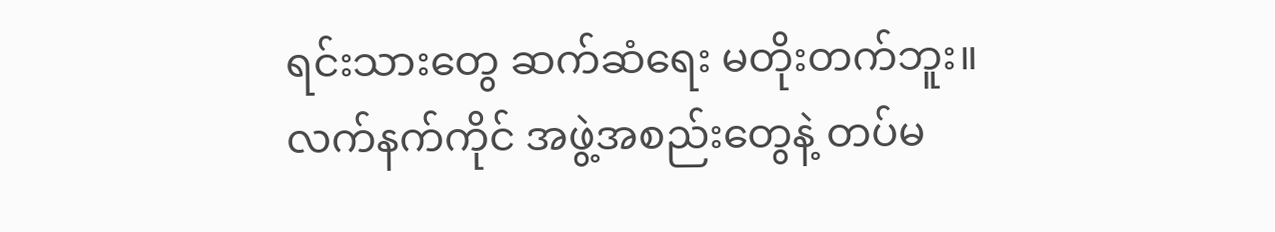ရင်းသားတွေ ဆက်ဆံရေး မတိုးတက်ဘူး။
လက်နက်ကိုင် အဖွဲ့အစည်းတွေနဲ့ တပ်မ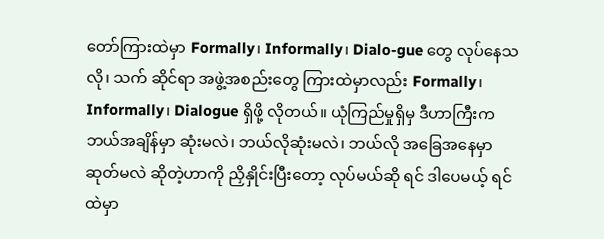တော်ကြားထဲမှာ Formally၊ Informally၊ Dialo-gue တွေ လုပ်နေသလို၊ သက် ဆိုင်ရာ အဖွဲ့အစည်းတွေ ကြားထဲမှာလည်း Formally၊ Informally၊ Dialogue ရှိဖို့ လိုတယ်။ ယုံကြည်မှုရှိမှ ဒီဟာကြီးက ဘယ်အချိန်မှာ ဆုံးမလဲ၊ ဘယ်လိုဆုံးမလဲ၊ ဘယ်လို အခြေအနေမှာ ဆုတ်မလဲ ဆိုတဲ့ဟာကို ညှိနှိုင်းပြီးတော့ လုပ်မယ်ဆို ရင် ဒါပေမယ့် ရင်ထဲမှာ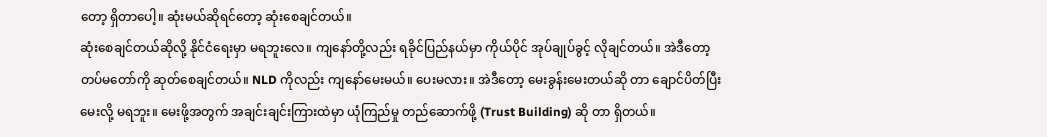တော့ ရှိတာပေါ့။ ဆုံးမယ်ဆိုရင်တော့ ဆုံးစေချင်တယ်။
ဆုံးစေချင်တယ်ဆိုလို့ နိုင်ငံရေးမှာ မရဘူးလေ။ ကျနော်တို့လည်း ရခိုင်ပြည်နယ်မှာ ကိုယ်ပိုင် အုပ်ချုပ်ခွင့် လိုချင်တယ်။ အဲဒီတော့ တပ်မတော်ကို ဆုတ်စေချင်တယ်။ NLD ကိုလည်း ကျနော်မေးမယ်။ ပေးမလား။ အဲဒီတော့ မေးခွန်းမေးတယ်ဆို တာ ချောင်ပိတ်ပြီး မေးလို့ မရဘူး။ မေးဖို့အတွက် အချင်းချင်းကြားထဲမှာ ယုံကြည်မှု တည်ဆောက်ဖို့ (Trust Building) ဆို တာ ရှိတယ်။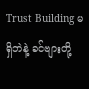Trust Building မရှိဘဲနဲ့ ခင်ဗျားတို့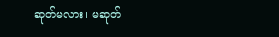ဆုတ်မလား၊ မဆုတ်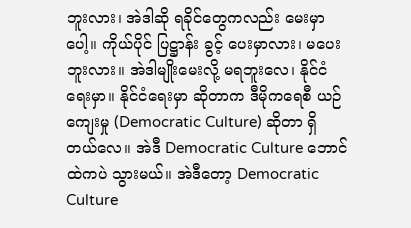ဘူးလား၊ အဲဒါဆို ရခိုင်တွေကလည်း မေးမှာပေါ့။ ကိုယ်ပိုင် ပြဋ္ဌာန်း ခွင့် ပေးမှာလား၊ မပေးဘူးလား။ အဲဒါမျိုးမေးလို့ မရဘူးလေ၊ နိုင်ငံရေးမှာ။ နိုင်ငံရေးမှာ ဆိုတာက ဒီမိုကရေစီ ယဉ်ကျေးမှု (Democratic Culture) ဆိုတာ ရှိတယ်လေ။ အဲဒီ Democratic Culture ဘောင်ထဲကပဲ သွားမယ်။ အဲဒီတော့ Democratic Culture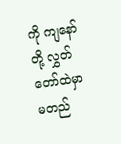ကို ကျနော်တို့ လွှတ်တော်ထဲမှာ မတည်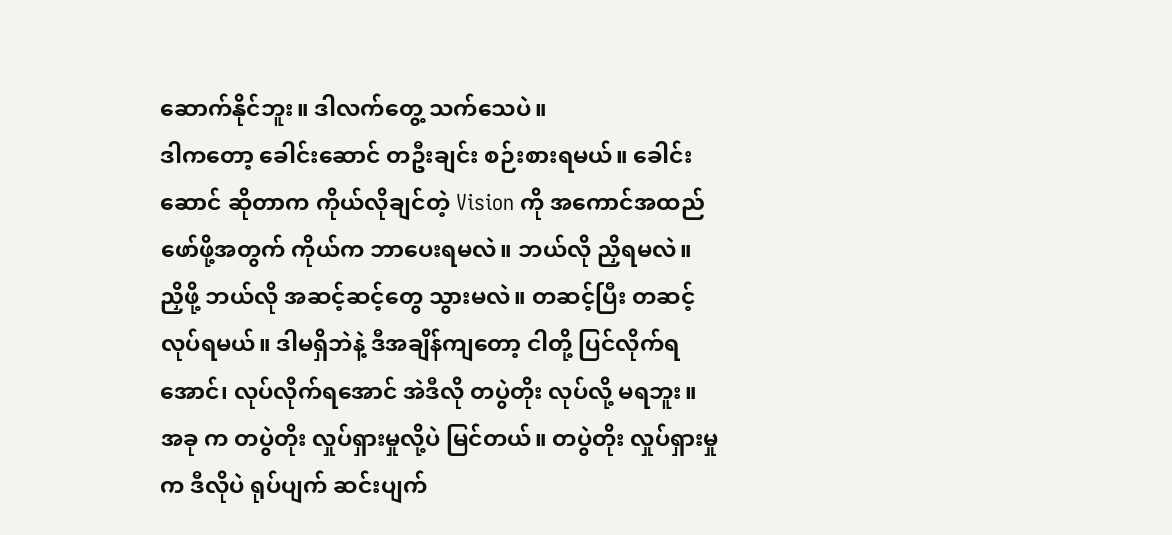ဆောက်နိုင်ဘူး။ ဒါလက်တွေ့ သက်သေပဲ။
ဒါကတော့ ခေါင်းဆောင် တဦးချင်း စဉ်းစားရမယ်။ ခေါင်းဆောင် ဆိုတာက ကိုယ်လိုချင်တဲ့ Vision ကို အကောင်အထည် ဖော်ဖို့အတွက် ကိုယ်က ဘာပေးရမလဲ။ ဘယ်လို ညှိရမလဲ။ ညှိဖို့ ဘယ်လို အဆင့်ဆင့်တွေ သွားမလဲ။ တဆင့်ပြီး တဆင့် လုပ်ရမယ်။ ဒါမရှိဘဲနဲ့ ဒီအချိန်ကျတော့ ငါတို့ ပြင်လိုက်ရအောင်၊ လုပ်လိုက်ရအောင် အဲဒီလို တပွဲတိုး လုပ်လို့ မရဘူး။ အခု က တပွဲတိုး လှုပ်ရှားမှုလို့ပဲ မြင်တယ်။ တပွဲတိုး လှုပ်ရှားမှုက ဒီလိုပဲ ရုပ်ပျက် ဆင်းပျက်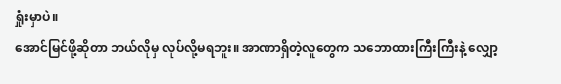ရှုံးမှာပဲ။
အောင်မြင်ဖို့ဆိုတာ ဘယ်လိုမှ လုပ်လို့မရဘူး။ အာဏာရှိတဲ့လူတွေက သဘောထားကြီးကြီးနဲ့ လျှော့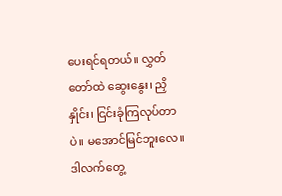ပေးရင်ရတယ်။ လွှတ်တော်ထဲ ဆွေးနွေး၊ ညှိနှိုင်း၊ ငြင်းခုံကြလုပ်တာပဲ။ မအောင်မြင်ဘူးလေ။ ဒါလက်တွေ့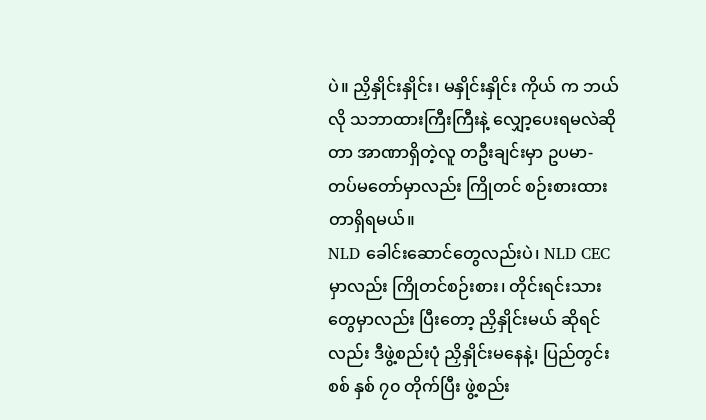ပဲ။ ညှိနှိုင်းနှိုင်း၊ မနှိုင်းနှိုင်း ကိုယ် က ဘယ်လို သဘာထားကြီးကြီးနဲ့ လျှော့ပေးရမလဲဆိုတာ အာဏာရှိတဲ့လူ တဦးချင်းမှာ ဥပမာ- တပ်မတော်မှာလည်း ကြိုတင် စဉ်းစားထားတာရှိရမယ်။
NLD ခေါင်းဆောင်တွေလည်းပဲ၊ NLD CEC မှာလည်း ကြိုတင်စဉ်းစား၊ တိုင်းရင်းသားတွေမှာလည်း ပြီးတော့ ညှိနှိုင်းမယ် ဆိုရင်လည်း ဒီဖွဲ့စည်းပုံ ညှိနှိုင်းမနေနဲ့၊ ပြည်တွင်းစစ် နှစ် ၇၀ တိုက်ပြီး ဖွဲ့စည်း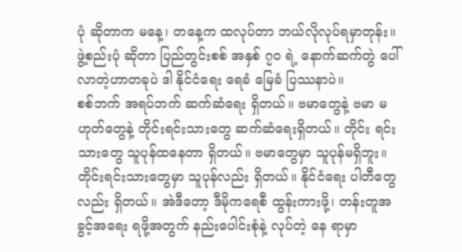ပုံ ဆိုတာက မနေ့၊ တနေ့က ထလုပ်တာ ဘယ်လိုလုပ်ရမှာတုန်း။ ဖွဲ့စည်းပုံ ဆိုတာ ပြည်တွင်းစစ် အနှစ် ၇၀ ရဲ့ နောက်ဆက်တွဲ ပေါ်လာတဲ့ဟာတခုပဲ ဒါ နိုင်ငံရေး ရေခံ မြေခံ ပြဿနာပဲ။
စစ်ဘက် အရပ်ဘက် ဆက်ဆံရေး ရှိတယ်။ ဗမာတွေနဲ့ ဗမာ မဟုတ်တွေနဲ့ တိုင်းရင်းသားတွေ ဆက်ဆံရေးရှိတယ်။ တိုင်း ရင်းသားတွေ သူပုန်ထနေတာ ရှိတယ်။ ဗမာတွေမှာ သူပုန်မရှိဘူး။ တိုင်းရင်းသားတွေမှာ သူပုန်လည်း ရှိတယ်။ နိုင်ငံရေး ပါတီတွေလည်း ရှိတယ်။ အဲဒီတော့ ဒီမိုကရေစီ ထွန်းကားဖို့၊ တန်းတူအခွင့်အရေး ရဖို့အတွက် နည်းပေါင်းစုံနဲ့ လုပ်တဲ့ နေ ရာမှာ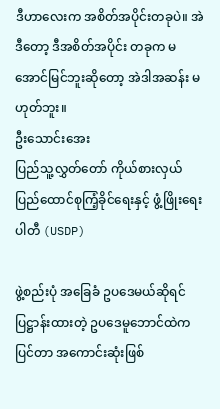ဒီဟာလေးက အစိတ်အပိုင်းတခုပဲ။ အဲဒီတော့ ဒီအစိတ်အပိုင်း တခုက မအောင်မြင်ဘူးဆိုတော့ အဲဒါအဆန်း မဟုတ်ဘူး။
ဦးသောင်းအေး
ပြည်သူ့လွှတ်တော် ကိုယ်စားလှယ်
ပြည်ထောင်စုကြံ့ခိုင်ရေးနှင့် ဖွံ့ဖြိုးရေးပါတီ (USDP)

ဖွဲ့စည်းပုံ အခြေခံ ဥပဒေမယ်ဆိုရင် ပြဋ္ဌာန်းထားတဲ့ ဥပဒေမူဘောင်ထဲက ပြင်တာ အကောင်းဆုံးဖြစ်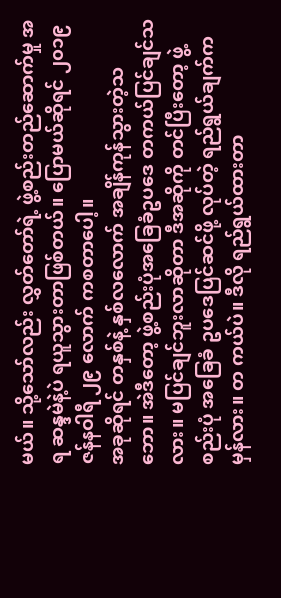မယ်။ သို့သော်လည်း လွှတ်တော်ရဲ့ ဖွဲ့စည်းတည်ဆောက်မှု အရ ဆန္ဒမဲနဲ့ပဲ ရယူသွားတာဖြစ်တယ်။ ပြောမယ်ဆိုရင် ၂၀၁၉ ဇန်နဝါရီ ၂၉ လောက် ကစတာပေါ့။
အခုဆိုရင် တနှစ်နဲ့ နှစ်လလောက် အချိန်ကုန်သွားတဲ့သဘော။ အဲဒီတော့ ဖွဲ့စည်းပုံအခြေခံဥပဒေ တကယ်ပြင်ချင်သလား။ မပြင်ချင်ဘူးလာဆိုတာ ဒီအဆိုကို တင်ပြီးတော့ ဖွဲ့ စည်းပုံ အခြေခံ ဥပဒေပြင်ဆင်ဖို့ လုပ်တဲ့ ရည်ရွယ်ချက်က မှန်လား။ တ ကယ်ပဲ။ ဒီလို ရည်ရွယ်ထားတာ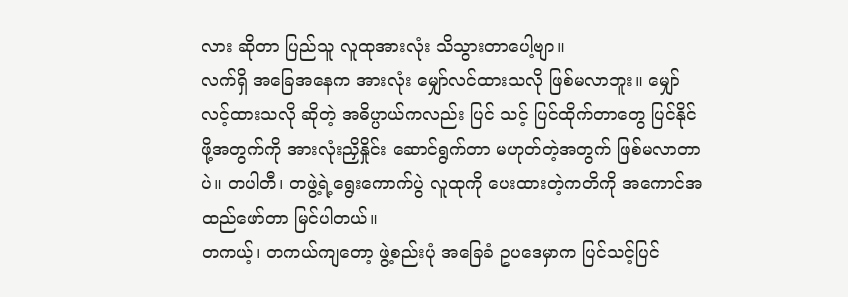လား ဆိုတာ ပြည်သူ လူထုအားလုံး သိသွားတာပေါ့ဗျာ။
လက်ရှိ အခြေအနေက အားလုံး မျှော်လင်ထားသလို ဖြစ်မလာဘူး။ မျှော်လင့်ထားသလို ဆိုတဲ့ အဓိပ္ပာယ်ကလည်း ပြင် သင့် ပြင်ထိုက်တာတွေ ပြင်နိုင်ဖို့အတွက်ကို အားလုံးညှိနှိုင်း ဆောင်ရွက်တာ မဟုတ်တဲ့အတွက် ဖြစ်မလာတာပဲ။ တပါတီ၊ တဖွဲ့ရဲ့ရွေးကောက်ပွဲ လူထုကို ပေးထားတဲ့ကတိကို အကောင်အထည်ဖော်တာ မြင်ပါတယ်။
တကယ့်၊ တကယ်ကျတော့ ဖွဲ့စည်းပုံ အခြေခံ ဥပဒေမှာက ပြင်သင့်ပြင်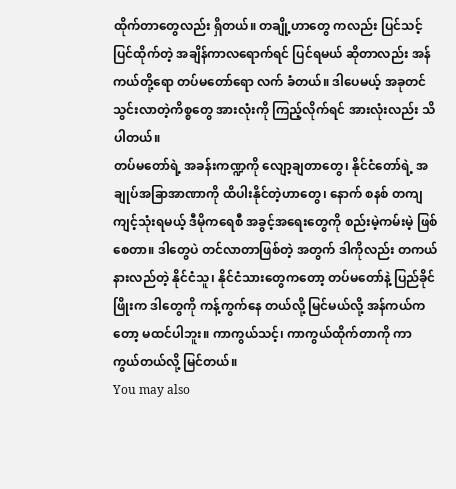ထိုက်တာတွေလည်း ရှိတယ်။ တချို့ဟာတွေ ကလည်း ပြင်သင့်ပြင်ထိုက်တဲ့ အချိန်ကာလရောက်ရင် ပြင်ရမယ် ဆိုတာလည်း အန်ကယ်တို့ရော တပ်မတော်ရော လက် ခံတယ်။ ဒါပေမယ့် အခုတင်သွင်းလာတဲ့ကိစ္စတွေ အားလုံးကို ကြည့်လိုက်ရင် အားလုံးလည်း သိပါတယ်။
တပ်မတော်ရဲ့ အခန်းကဏ္ဍကို လျော့ချတာတွေ၊ နိုင်ငံတော်ရဲ့ အချုပ်အခြာအာဏာကို ထိပါးနိုင်တဲ့ဟာတွေ၊ နောက် စနစ် တကျ ကျင့်သုံးရမယ့် ဒီမိုကရေစီ အခွင့်အရေးတွေကို စည်းမဲ့ကမ်းမဲ့ ဖြစ်စေတာ။ ဒါတွေပဲ တင်လာတာဖြစ်တဲ့ အတွက် ဒါကိုလည်း တကယ်နားလည်တဲ့ နိုင်ငံသူ၊ နိုင်ငံသားတွေကတော့ တပ်မတော်နဲ့ ပြည်ခိုင်ဖြိုးက ဒါတွေကို ကန့်ကွက်နေ တယ်လို့ မြင်မယ်လို့ အန်ကယ်ကတော့ မထင်ပါဘူး။ ကာကွယ်သင့်၊ ကာကွယ်ထိုက်တာကို ကာကွယ်တယ်လို့ မြင်တယ်။
You may also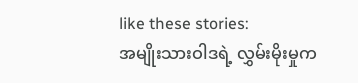like these stories:
အမျိုးသားဝါဒရဲ့ လွှမ်းမိုးမှုက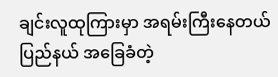ချင်းလူထုကြားမှာ အရမ်းကြီးနေတယ်
ပြည်နယ် အခြေခံတဲ့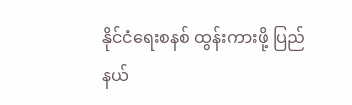နိုင်ငံရေးစနစ် ထွန်းကားဖို့ ပြည်နယ်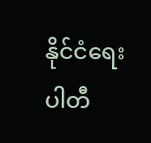နိုင်ငံရေး ပါတီ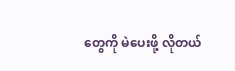တွေကို မဲပေးဖို့ လိုတယ်